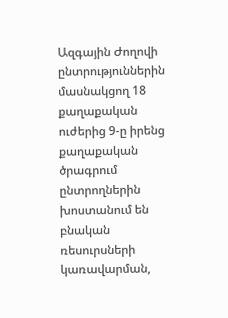Ազգային Ժողովի ընտրություններին մասնակցող 18 քաղաքական ուժերից 9-ը իրենց քաղաքական ծրագրում ընտրողներին խոստանում են բնական ռեսուրսների կառավարման,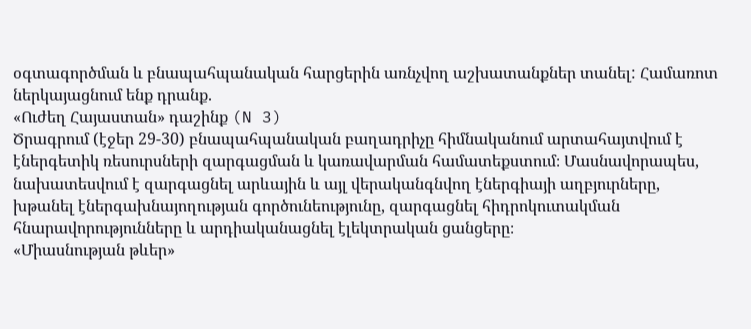օգտագործման և բնապահպանական հարցերին առնչվող աշխատանքներ տանել: Համառոտ ներկայացնում ենք դրանք.
«Ուժեղ Հայաստան» դաշինք (N 3)
Ծրագրում (էջեր 29-30) բնապահպանական բաղադրիչը հիմնականում արտահայտվում է էներգետիկ ռեսուրսների զարգացման և կառավարման համատեքստում։ Մասնավորապես, նախատեսվում է զարգացնել արևային և այլ վերականգնվող էներգիայի աղբյուրները, խթանել էներգախնայողության գործունեությունը, զարգացնել հիդրոկուտակման հնարավորությունները և արդիականացնել էլեկտրական ցանցերը։
«Միասնության թևեր»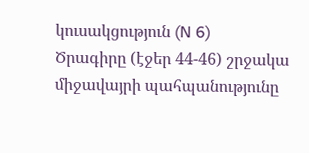կուսակցություն (N 6)
Ծրագիրը (էջեր 44-46) շրջակա միջավայրի պահպանությունը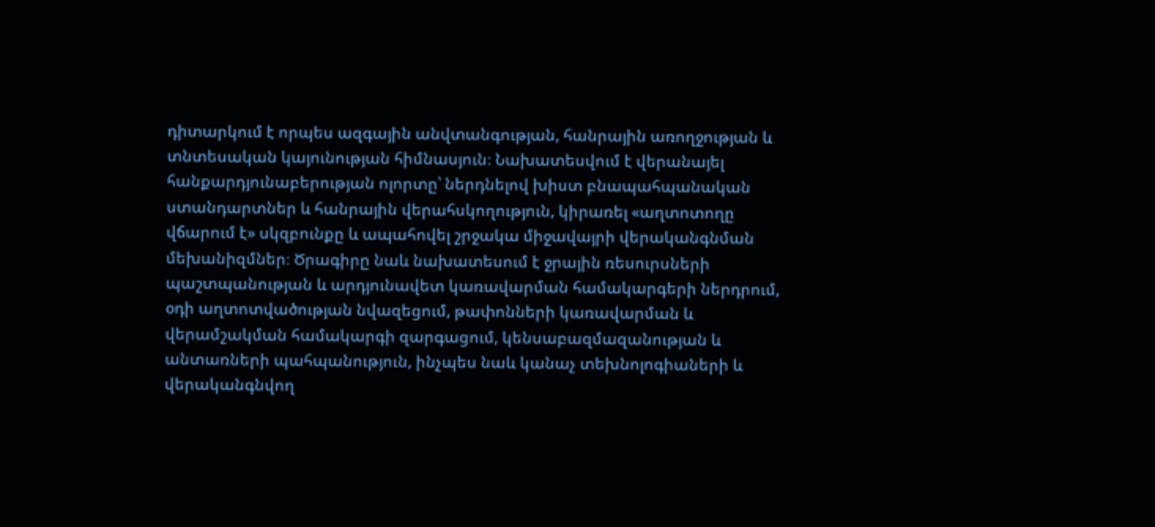դիտարկում է որպես ազգային անվտանգության, հանրային առողջության և տնտեսական կայունության հիմնասյուն։ Նախատեսվում է վերանայել հանքարդյունաբերության ոլորտը՝ ներդնելով խիստ բնապահպանական ստանդարտներ և հանրային վերահսկողություն, կիրառել «աղտոտողը վճարում է» սկզբունքը և ապահովել շրջակա միջավայրի վերականգնման մեխանիզմներ։ Ծրագիրը նաև նախատեսում է ջրային ռեսուրսների պաշտպանության և արդյունավետ կառավարման համակարգերի ներդրում, օդի աղտոտվածության նվազեցում, թափոնների կառավարման և վերամշակման համակարգի զարգացում, կենսաբազմազանության և անտառների պահպանություն, ինչպես նաև կանաչ տեխնոլոգիաների և վերականգնվող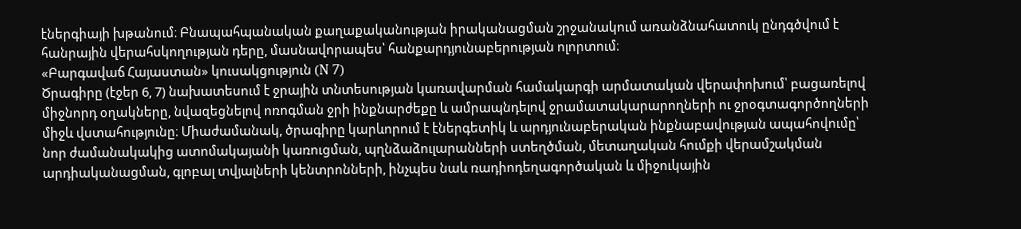էներգիայի խթանում։ Բնապահպանական քաղաքականության իրականացման շրջանակում առանձնահատուկ ընդգծվում է հանրային վերահսկողության դերը, մասնավորապես՝ հանքարդյունաբերության ոլորտում։
«Բարգավաճ Հայաստան» կուսակցություն (N 7)
Ծրագիրը (էջեր 6, 7) նախատեսում է ջրային տնտեսության կառավարման համակարգի արմատական վերափոխում՝ բացառելով միջնորդ օղակները, նվազեցնելով ոռոգման ջրի ինքնարժեքը և ամրապնդելով ջրամատակարարողների ու ջրօգտագործողների միջև վստահությունը։ Միաժամանակ, ծրագիրը կարևորում է էներգետիկ և արդյունաբերական ինքնաբավության ապահովումը՝ նոր ժամանակակից ատոմակայանի կառուցման, պղնձաձուլարանների ստեղծման, մետաղական հումքի վերամշակման արդիականացման, գլոբալ տվյալների կենտրոնների, ինչպես նաև ռադիոդեղագործական և միջուկային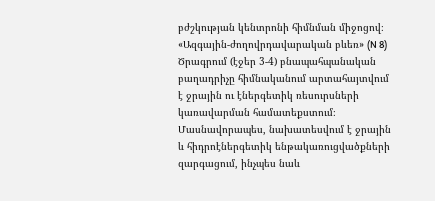բժշկության կենտրոնի հիմնման միջոցով։
«Ազգային-ժողովրդավարական բևեռ» (N 8)
Ծրագրում (էջեր 3-4) բնապահպանական բաղադրիչը հիմնականում արտահայտվում է ջրային ու էներգետիկ ռեսուրսների կառավարման համատեքստում։ Մասնավորապես, նախատեսվում է ջրային և հիդրոէներգետիկ ենթակառուցվածքների զարգացում, ինչպես նաև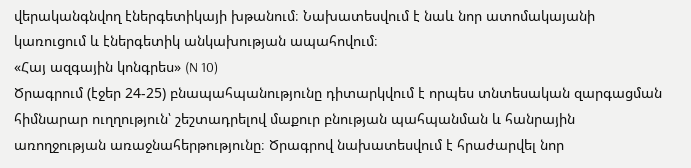վերականգնվող էներգետիկայի խթանում։ Նախատեսվում է նաև նոր ատոմակայանի կառուցում և էներգետիկ անկախության ապահովում։
«Հայ ազգային կոնգրես» (N 10)
Ծրագրում (էջեր 24-25) բնապահպանությունը դիտարկվում է որպես տնտեսական զարգացման հիմնարար ուղղություն՝ շեշտադրելով մաքուր բնության պահպանման և հանրային առողջության առաջնահերթությունը։ Ծրագրով նախատեսվում է հրաժարվել նոր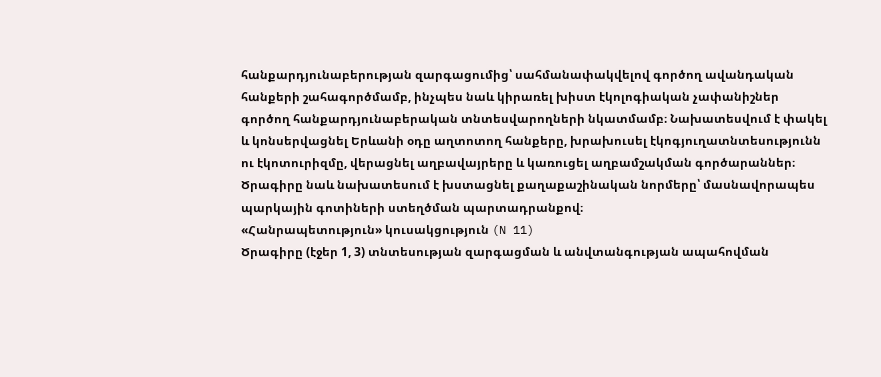հանքարդյունաբերության զարգացումից՝ սահմանափակվելով գործող ավանդական հանքերի շահագործմամբ, ինչպես նաև կիրառել խիստ էկոլոգիական չափանիշներ գործող հանքարդյունաբերական տնտեսվարողների նկատմամբ։ Նախատեսվում է փակել և կոնսերվացնել Երևանի օդը աղտոտող հանքերը, խրախուսել էկոգյուղատնտեսությունն ու էկոտուրիզմը, վերացնել աղբավայրերը և կառուցել աղբամշակման գործարաններ։ Ծրագիրը նաև նախատեսում է խստացնել քաղաքաշինական նորմերը՝ մասնավորապես պարկային գոտիների ստեղծման պարտադրանքով։
«Հանրապետություն» կուսակցություն (N 11)
Ծրագիրը (էջեր 1, 3) տնտեսության զարգացման և անվտանգության ապահովման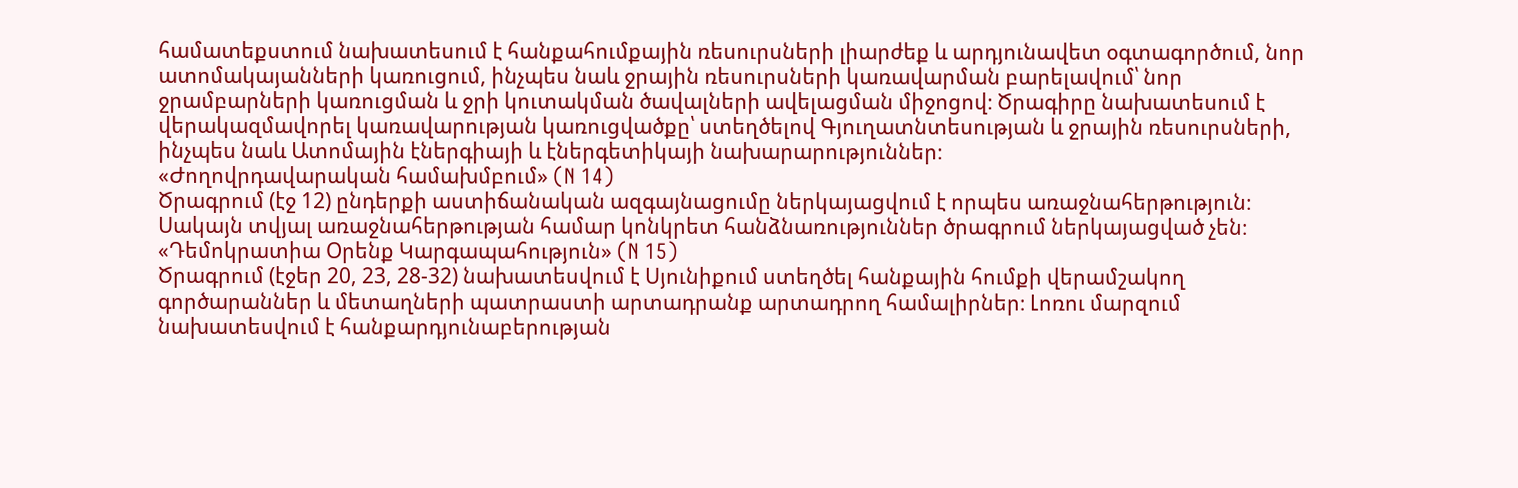համատեքստում նախատեսում է հանքահումքային ռեսուրսների լիարժեք և արդյունավետ օգտագործում, նոր ատոմակայանների կառուցում, ինչպես նաև ջրային ռեսուրսների կառավարման բարելավում՝ նոր ջրամբարների կառուցման և ջրի կուտակման ծավալների ավելացման միջոցով։ Ծրագիրը նախատեսում է վերակազմավորել կառավարության կառուցվածքը՝ ստեղծելով Գյուղատնտեսության և ջրային ռեսուրսների, ինչպես նաև Ատոմային էներգիայի և էներգետիկայի նախարարություններ։
«Ժողովրդավարական համախմբում» (N 14)
Ծրագրում (էջ 12) ընդերքի աստիճանական ազգայնացումը ներկայացվում է որպես առաջնահերթություն։ Սակայն տվյալ առաջնահերթության համար կոնկրետ հանձնառություններ ծրագրում ներկայացված չեն։
«Դեմոկրատիա Օրենք Կարգապահություն» (N 15)
Ծրագրում (էջեր 20, 23, 28-32) նախատեսվում է Սյունիքում ստեղծել հանքային հումքի վերամշակող գործարաններ և մետաղների պատրաստի արտադրանք արտադրող համալիրներ։ Լոռու մարզում նախատեսվում է հանքարդյունաբերության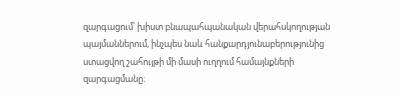զարգացում՝ խիստ բնապահպանական վերահսկողության պայմաններում, ինչպես նաև հանքարդյունաբերությունից ստացվող շահույթի մի մասի ուղղում համայնքների զարգացմանը։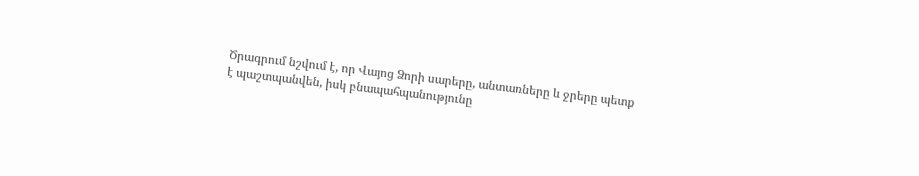Ծրագրում նշվում է, որ Վայոց Ձորի սարերը, անտառները և ջրերը պետք է պաշտպանվեն, իսկ բնապահպանությունը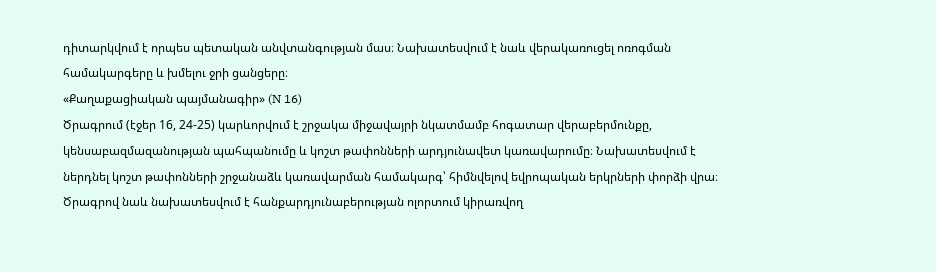դիտարկվում է որպես պետական անվտանգության մաս։ Նախատեսվում է նաև վերակառուցել ոռոգման համակարգերը և խմելու ջրի ցանցերը։
«Քաղաքացիական պայմանագիր» (N 16)
Ծրագրում (էջեր 16, 24-25) կարևորվում է շրջակա միջավայրի նկատմամբ հոգատար վերաբերմունքը, կենսաբազմազանության պահպանումը և կոշտ թափոնների արդյունավետ կառավարումը։ Նախատեսվում է ներդնել կոշտ թափոնների շրջանաձև կառավարման համակարգ՝ հիմնվելով եվրոպական երկրների փորձի վրա։ Ծրագրով նաև նախատեսվում է հանքարդյունաբերության ոլորտում կիրառվող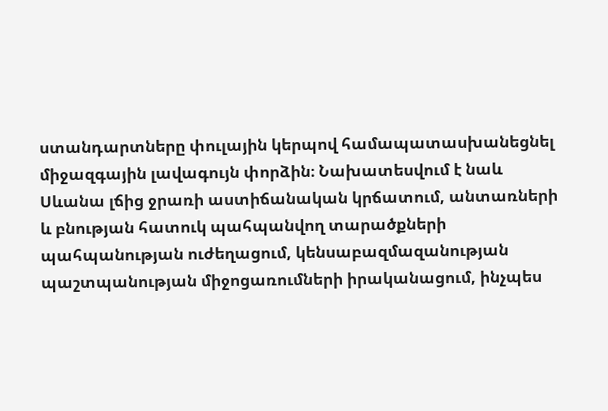ստանդարտները փուլային կերպով համապատասխանեցնել միջազգային լավագույն փորձին։ Նախատեսվում է նաև Սևանա լճից ջրառի աստիճանական կրճատում, անտառների և բնության հատուկ պահպանվող տարածքների պահպանության ուժեղացում, կենսաբազմազանության պաշտպանության միջոցառումների իրականացում, ինչպես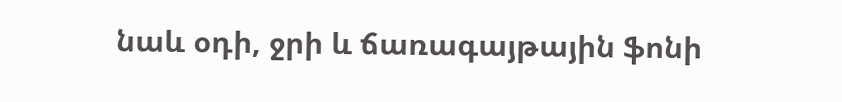նաև օդի, ջրի և ճառագայթային ֆոնի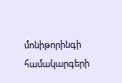մոնիթորինգի համակարգերի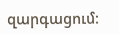զարգացում։